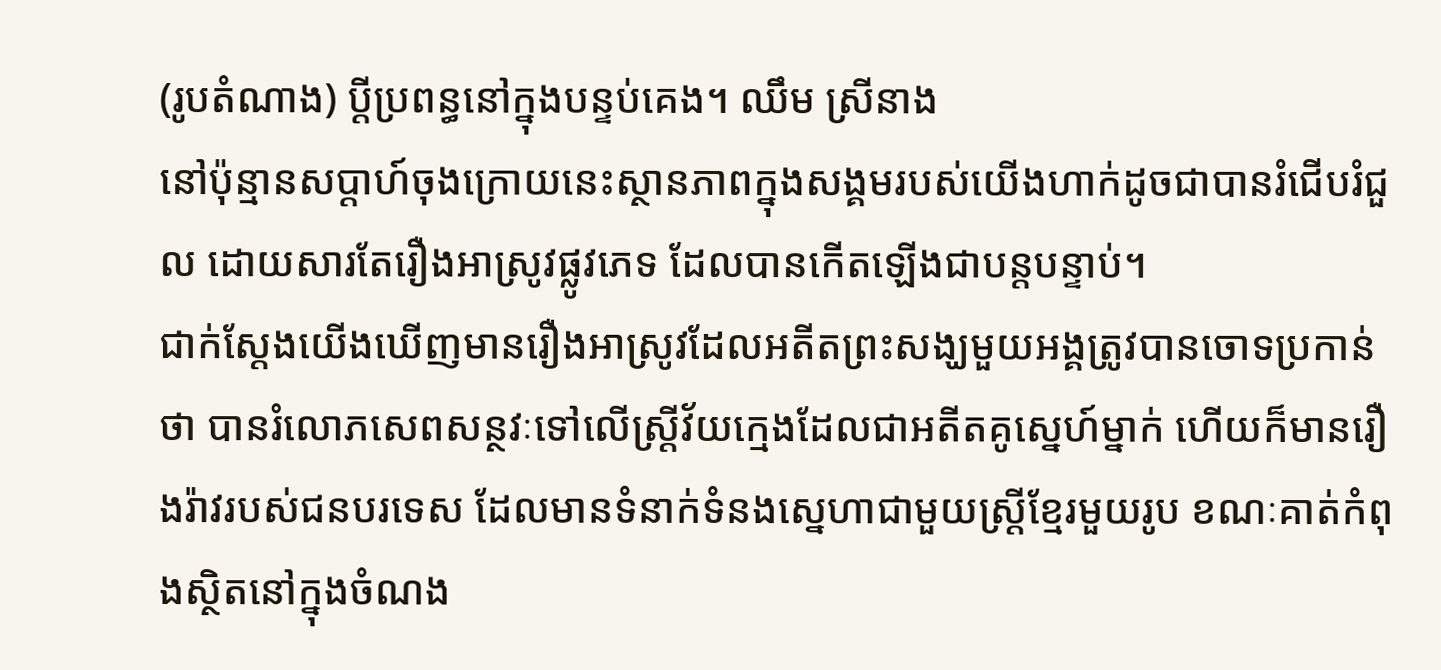(រូបតំណាង) ប្តីប្រពន្ធនៅក្នុងបន្ទប់គេង។ ឈឹម ស្រីនាង
នៅប៉ុន្មានសប្តាហ៍ចុងក្រោយនេះស្ថានភាពក្នុងសង្គមរបស់យើងហាក់ដូចជាបានរំជើបរំជួល ដោយសារតែរឿងអាស្រូវផ្លូវភេទ ដែលបានកើតឡើងជាបន្តបន្ទាប់។
ជាក់ស្តែងយើងឃើញមានរឿងអាស្រូវដែលអតីតព្រះសង្ឃមួយអង្គត្រូវបានចោទប្រកាន់ថា បានរំលោភសេពសន្ថវៈទៅលើស្ត្រីវ័យក្មេងដែលជាអតីតគូស្នេហ៍ម្នាក់ ហើយក៏មានរឿងរ៉ាវរបស់ជនបរទេស ដែលមានទំនាក់ទំនងស្នេហាជាមួយស្ត្រីខ្មែរមួយរូប ខណៈគាត់កំពុងស្ថិតនៅក្នុងចំណង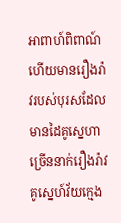អាពាហ៍ពិពាណ៍ ហើយមានរឿងរ៉ាវរបស់បុរសដែលមានដៃគូស្នេហាច្រើននាក់រឿងរ៉ាវគូស្នេហ៍វ័យក្មេង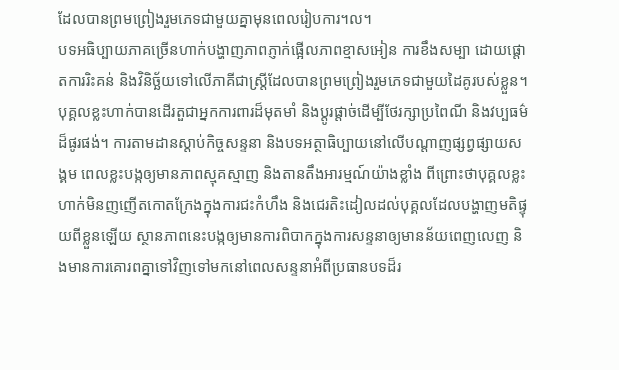ដែលបានព្រមព្រៀងរួមភេទជាមួយគ្នាមុនពេលរៀបការ។ល។
បទអធិប្បាយភាគច្រើនហាក់បង្ហាញភាពភ្ញាក់ផ្អើលភាពខ្មាសអៀន ការខឹងសម្បា ដោយផ្តោតការរិះគន់ និងវិនិច្ឆ័យទៅលើភាគីជាស្ត្រីដែលបានព្រមព្រៀងរួមភេទជាមួយដៃគូរបស់ខ្លួន។
បុគ្គលខ្លះហាក់បានដើរតួជាអ្នកការពារដ៏មុតមាំ និងប្តូរផ្តាច់ដើម្បីថែរក្សាប្រពៃណី និងវប្បធម៌ដ៏ផូរផង់។ ការតាមដានស្តាប់កិច្ចសន្ទនា និងបទអត្ថាធិប្បាយនៅលើបណ្តាញផ្សព្វផ្សាយសង្គម ពេលខ្លះបង្កឲ្យមានភាពស្មុគស្មាញ និងតានតឹងអារម្មណ៍យ៉ាងខ្លាំង ពីព្រោះថាបុគ្គលខ្លះហាក់មិនញញើតកោតក្រែងក្នុងការជះកំហឹង និងជេរតិះដៀលដល់បុគ្គលដែលបង្ហាញមតិផ្ទុយពីខ្លួនឡើយ ស្ថានភាពនេះបង្កឲ្យមានការពិបាកក្នុងការសន្ទនាឲ្យមានន័យពេញលេញ និងមានការគោរពគ្នាទៅវិញទៅមកនៅពេលសន្ទនាអំពីប្រធានបទដ៏រ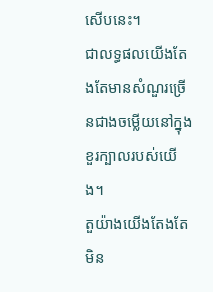សើបនេះ។
ជាលទ្ធផលយើងតែងតែមានសំណួរច្រើនជាងចម្លើយនៅក្នុងខួរក្បាលរបស់យើង។
តួយ៉ាងយើងតែងតែមិន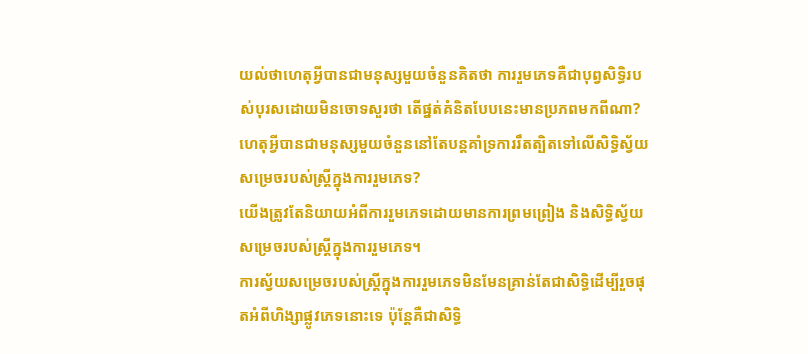យល់ថាហេតុអ្វីបានជាមនុស្សមួយចំនួនគិតថា ការរួមភេទគឺជាបុព្វសិទ្ធិរបស់បុរសដោយមិនចោទសួរថា តើផ្នត់គំនិតបែបនេះមានប្រភពមកពីណា? ហេតុអ្វីបានជាមនុស្សមួយចំនួននៅតែបន្តគាំទ្រការរឹតត្បិតទៅលើសិទ្ធិស្វ័យសម្រេចរបស់ស្ត្រីក្នុងការរួមភេទ?
យើងត្រូវតែនិយាយអំពីការរួមភេទដោយមានការព្រមព្រៀង និងសិទ្ធិស្វ័យសម្រេចរបស់ស្ត្រីក្នុងការរួមភេទ។
ការស្វ័យសម្រេចរបស់ស្ត្រីក្នុងការរួមភេទមិនមែនគ្រាន់តែជាសិទ្ធិដើម្បីរួចផុតអំពីហិង្សាផ្លូវភេទនោះទេ ប៉ុន្តែគឺជាសិទ្ធិ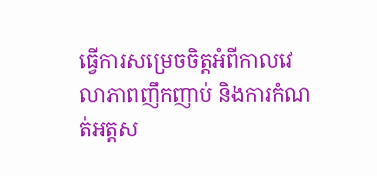ធ្វើការសម្រេចចិត្តអំពីកាលវេលាភាពញឹកញាប់ និងការកំណត់អត្តស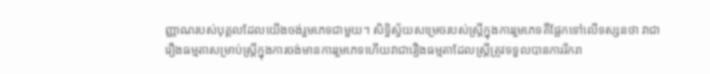ញ្ញាណរបស់បុគ្គលដែលយើងចង់រួមភេទជាមួយ។ សិទ្ធិស្វ័យសម្រេចរបស់ស្ត្រីក្នុងការរួមភេទគឺផ្អែកទៅលើទស្សនថា វាជារឿងធម្មតាសម្រាប់ស្ត្រីក្នុងការចង់មានការរួមភេទហើយវាជារឿងធម្មតាដែលស្ត្រីត្រូវទទួលបានការរីករា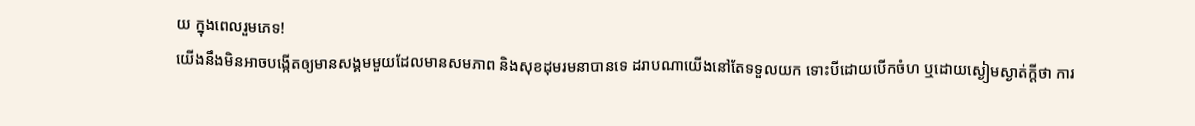យ ក្នុងពេលរួមភេទ!
យើងនឹងមិនអាចបង្កើតឲ្យមានសង្គមមួយដែលមានសមភាព និងសុខដុមរមនាបានទេ ដរាបណាយើងនៅតែទទួលយក ទោះបីដោយបើកចំហ ឬដោយស្ងៀមស្ងាត់ក្តីថា ការ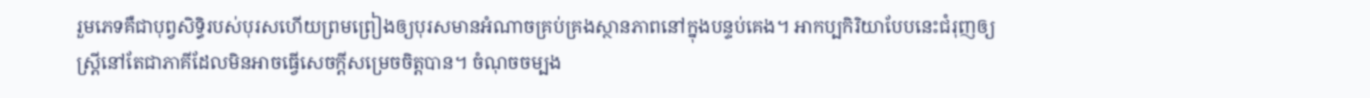រួមភេទគឺជាបុព្វសិទ្ធិរបស់បុរសហើយព្រមព្រៀងឲ្យបុរសមានអំណាចគ្រប់គ្រងស្ថានភាពនៅក្នុងបន្ទប់គេង។ អាកប្បកិរិយាបែបនេះជំរុញឲ្យស្ត្រីនៅតែជាភាគីដែលមិនអាចធ្វើសេចក្តីសម្រេចចិត្តបាន។ ចំណុចចម្បង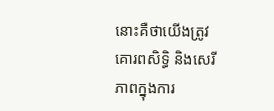នោះគឺថាយើងត្រូវគោរពសិទ្ធិ និងសេរីភាពក្នុងការ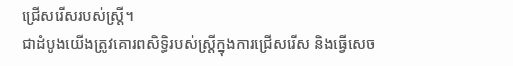ជ្រើសរើសរបស់ស្ត្រី។
ជាដំបូងយើងត្រូវគោរពសិទ្ធិរបស់ស្ត្រីក្នុងការជ្រើសរើស និងធ្វើសេច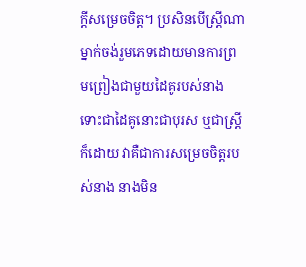ក្តីសម្រេចចិត្ត។ ប្រសិនបើស្ត្រីណាម្នាក់ចង់រួមភេទដោយមានការព្រមព្រៀងជាមួយដៃគូរបស់នាង ទោះជាដៃគូនោះជាបុរស ឬជាស្ត្រីក៏ដោយ វាគឺជាការសម្រេចចិត្តរបស់នាង នាងមិន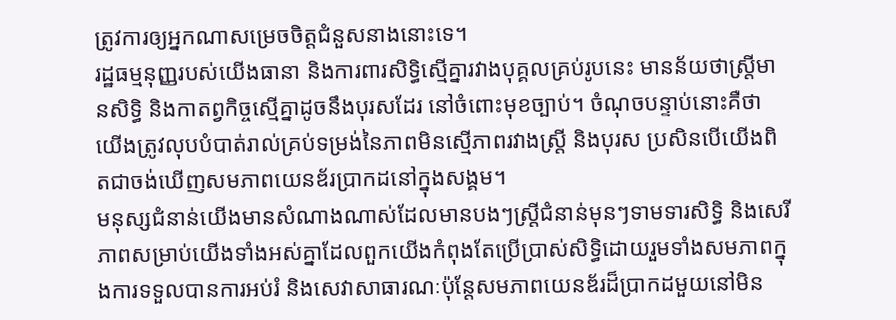ត្រូវការឲ្យអ្នកណាសម្រេចចិត្តជំនួសនាងនោះទេ។
រដ្ឋធម្មនុញ្ញរបស់យើងធានា និងការពារសិទ្ធិស្មើគ្នារវាងបុគ្គលគ្រប់រូបនេះ មានន័យថាស្ត្រីមានសិទ្ធិ និងកាតព្វកិច្ចស្មើគ្នាដូចនឹងបុរសដែរ នៅចំពោះមុខច្បាប់។ ចំណុចបន្ទាប់នោះគឺថា យើងត្រូវលុបបំបាត់រាល់គ្រប់ទម្រង់នៃភាពមិនស្មើភាពរវាងស្ត្រី និងបុរស ប្រសិនបើយើងពិតជាចង់ឃើញសមភាពយេនឌ័រប្រាកដនៅក្នុងសង្គម។
មនុស្សជំនាន់យើងមានសំណាងណាស់ដែលមានបងៗស្ត្រីជំនាន់មុនៗទាមទារសិទ្ធិ និងសេរីភាពសម្រាប់យើងទាំងអស់គ្នាដែលពួកយើងកំពុងតែប្រើប្រាស់សិទ្ធិដោយរួមទាំងសមភាពក្នុងការទទួលបានការអប់រំ និងសេវាសាធារណៈប៉ុន្តែសមភាពយេនឌ័រដ៏ប្រាកដមួយនៅមិន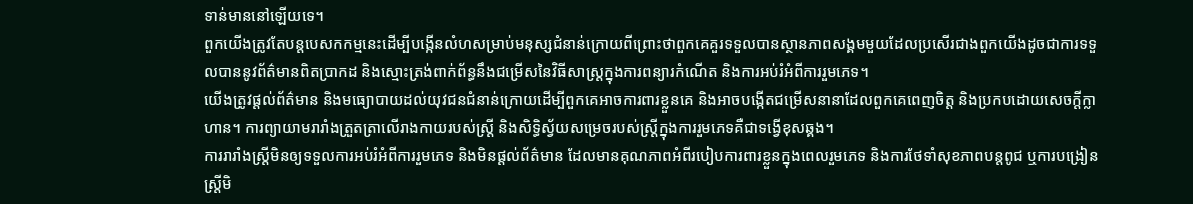ទាន់មាននៅឡើយទេ។
ពួកយើងត្រូវតែបន្តបេសកកម្មនេះដើម្បីបង្កើនលំហសម្រាប់មនុស្សជំនាន់ក្រោយពីព្រោះថាពួកគេគួរទទួលបានស្ថានភាពសង្គមមួយដែលប្រសើរជាងពួកយើងដូចជាការទទួលបាននូវព័ត៌មានពិតប្រាកដ និងស្មោះត្រង់ពាក់ព័ន្ធនឹងជម្រើសនៃវិធីសាស្ត្រក្នុងការពន្យារកំណើត និងការអប់រំអំពីការរួមភេទ។
យើងត្រូវផ្តល់ព័ត៌មាន និងមធ្យោបាយដល់យុវជនជំនាន់ក្រោយដើម្បីពួកគេអាចការពារខ្លួនគេ និងអាចបង្កើតជម្រើសនានាដែលពួកគេពេញចិត្ត និងប្រកបដោយសេចក្តីក្លាហាន។ ការព្យាយាមរារាំងត្រួតត្រាលើរាងកាយរបស់ស្ត្រី និងសិទ្ធិស្វ័យសម្រេចរបស់ស្ត្រីក្នុងការរួមភេទគឺជាទង្វើខុសឆ្គង។
ការរារាំងស្ត្រីមិនឲ្យទទួលការអប់រំអំពីការរួមភេទ និងមិនផ្តល់ព័ត៌មាន ដែលមានគុណភាពអំពីរបៀបការពារខ្លួនក្នុងពេលរួមភេទ និងការថែទាំសុខភាពបន្តពូជ ឬការបង្រៀនស្ត្រីមិ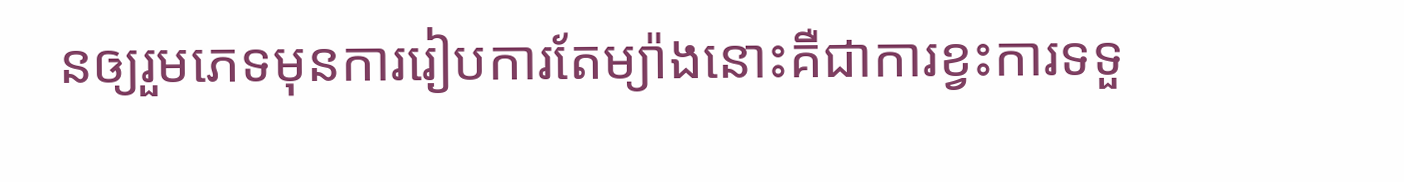នឲ្យរួមភេទមុនការរៀបការតែម្យ៉ាងនោះគឺជាការខ្វះការទទួ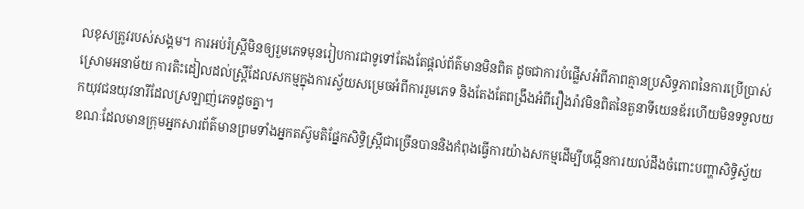លខុសត្រូវរបស់សង្គម។ ការអប់រំស្ត្រីមិនឲ្យរួមភេទមុនរៀបការជាទូទៅតែងតែផ្តល់ព័ត៌មានមិនពិត ដូចជាការបំផ្លើសអំពីភាពគ្មានប្រសិទ្ធភាពនៃការប្រើប្រាស់ស្រោមអនាម័យ ការតិះដៀលដល់ស្ត្រីដែលសកម្មក្នុងការស្វ័យសម្រេចអំពីការរួមភេទ និងតែងតែពង្រឹងអំពីរឿងរ៉ាវមិនពិតនៃតួនាទីយេនឌ័រហើយមិនទទួលយកយុវជនយុវនារីដែលស្រឡាញ់ភេទដូចគ្នា។
ខណៈដែលមានក្រុមអ្នកសារព័ត៌មានព្រមទាំងអ្នកតស៊ូមតិផ្នែកសិទ្ធិស្ត្រីជាច្រើនបាននិងកំពុងធ្វើការយ៉ាងសកម្មដើម្បីបង្កើនការយល់ដឹងចំពោះបញ្ហាសិទ្ធិស្វ័យ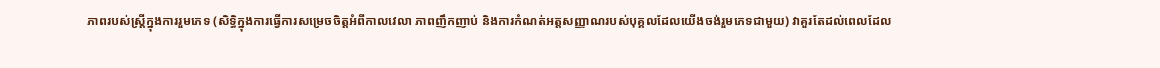ភាពរបស់ស្ត្រីក្នុងការរួមភេទ (សិទ្ធិក្នុងការធ្វើការសម្រេចចិត្តអំពីកាលវេលា ភាពញឹកញាប់ និងការកំណត់អត្តសញ្ញាណរបស់បុគ្គលដែលយើងចង់រួមភេទជាមួយ) វាគួរតែដល់ពេលដែល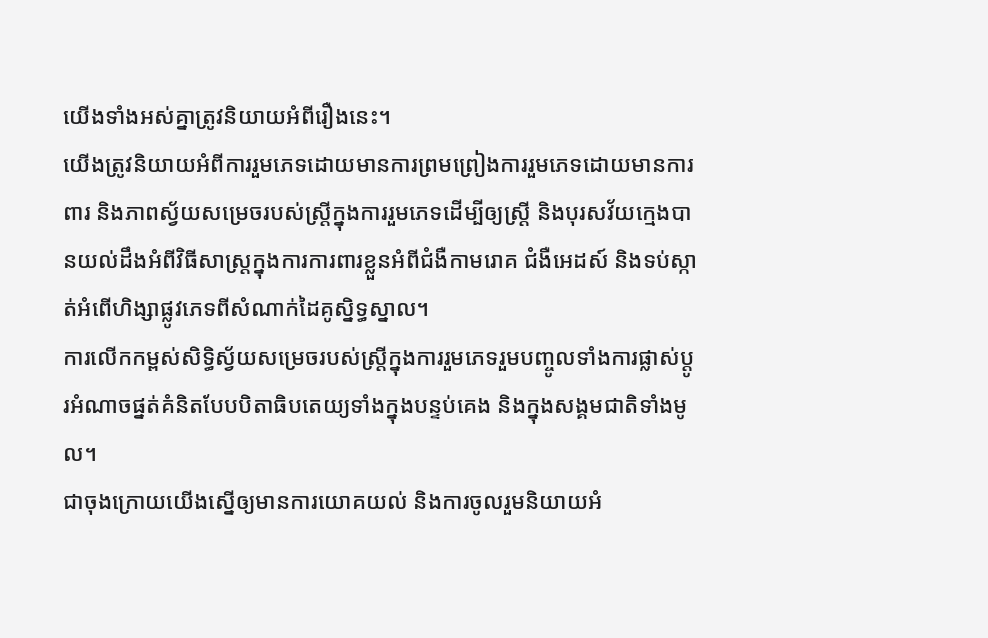យើងទាំងអស់គ្នាត្រូវនិយាយអំពីរឿងនេះ។
យើងត្រូវនិយាយអំពីការរួមភេទដោយមានការព្រមព្រៀងការរួមភេទដោយមានការពារ និងភាពស្វ័យសម្រេចរបស់ស្ត្រីក្នុងការរួមភេទដើម្បីឲ្យស្ត្រី និងបុរសវ័យក្មេងបានយល់ដឹងអំពីវិធីសាស្ត្រក្នុងការការពារខ្លួនអំពីជំងឺកាមរោគ ជំងឺអេដស៍ និងទប់ស្កាត់អំពើហិង្សាផ្លូវភេទពីសំណាក់ដៃគូស្និទ្ធស្នាល។
ការលើកកម្ពស់សិទ្ធិស្វ័យសម្រេចរបស់ស្ត្រីក្នុងការរួមភេទរួមបញ្ចូលទាំងការផ្លាស់ប្តូរអំណាចផ្នត់គំនិតបែបបិតាធិបតេយ្យទាំងក្នុងបន្ទប់គេង និងក្នុងសង្គមជាតិទាំងមូល។
ជាចុងក្រោយយើងស្នើឲ្យមានការយោគយល់ និងការចូលរួមនិយាយអំ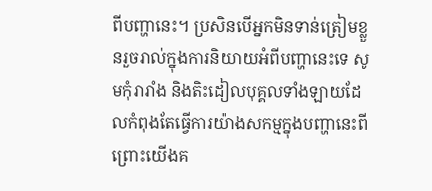ពីបញ្ហានេះ។ ប្រសិនបើអ្នកមិនទាន់ត្រៀមខ្លួនរួចរាល់ក្នុងការនិយាយអំពីបញ្ហានេះទេ សូមកុំរារាំង និងតិះដៀលបុគ្គលទាំងឡាយដែលកំពុងតែធ្វើការយ៉ាងសកម្មក្នុងបញ្ហានេះពីព្រោះយើងគ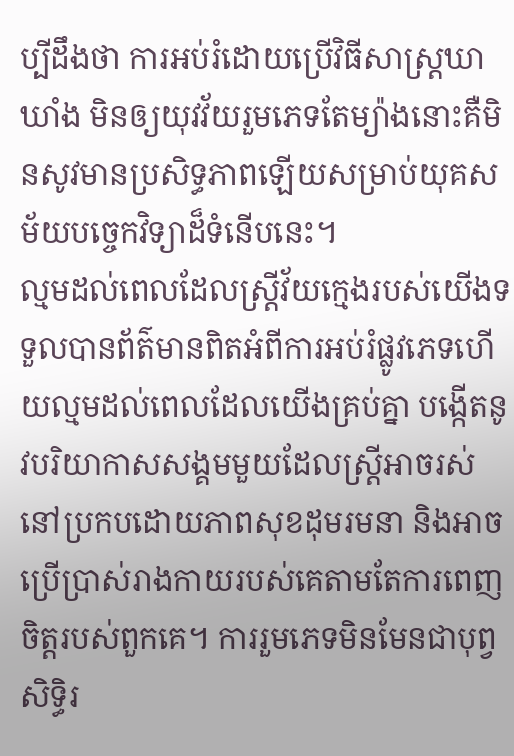ប្បីដឹងថា ការអប់រំដោយប្រើវិធីសាស្ត្រឃាឃាំង មិនឲ្យយុវវ័យរួមភេទតែម្យ៉ាងនោះគឺមិនសូវមានប្រសិទ្ធភាពឡើយសម្រាប់យុគសម័យបច្ចេកវិទ្យាដ៏ទំនើបនេះ។
ល្មមដល់ពេលដែលស្ត្រីវ័យក្មេងរបស់យើងទទួលបានព័ត៌មានពិតអំពីការអប់រំផ្លូវភេទហើយល្មមដល់ពេលដែលយើងគ្រប់គ្នា បង្កើតនូវបរិយាកាសសង្គមមួយដែលស្ត្រីអាចរស់នៅប្រកបដោយភាពសុខដុមរមនា និងអាចប្រើប្រាស់រាងកាយរបស់គេតាមតែការពេញចិត្តរបស់ពួកគេ។ ការរួមភេទមិនមែនជាបុព្វសិទ្ធិរ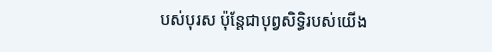បស់បុរស ប៉ុន្តែជាបុព្វសិទ្ធិរបស់យើង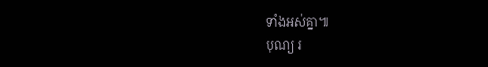ទាំងអស់គ្នា៕
បុណ្យ រ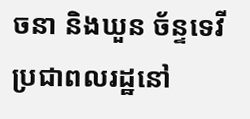ចនា និងឃួន ច័ន្ទទេវី ប្រជាពលរដ្ឋនៅ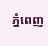ភ្នំពេញ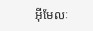អ៊ីមែលៈ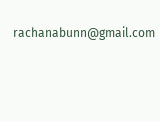rachanabunn@gmail.com